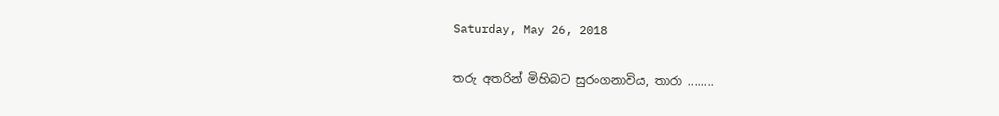Saturday, May 26, 2018

තරු අතරින් මිහිබට සුරංගනාවිය, තාරා ........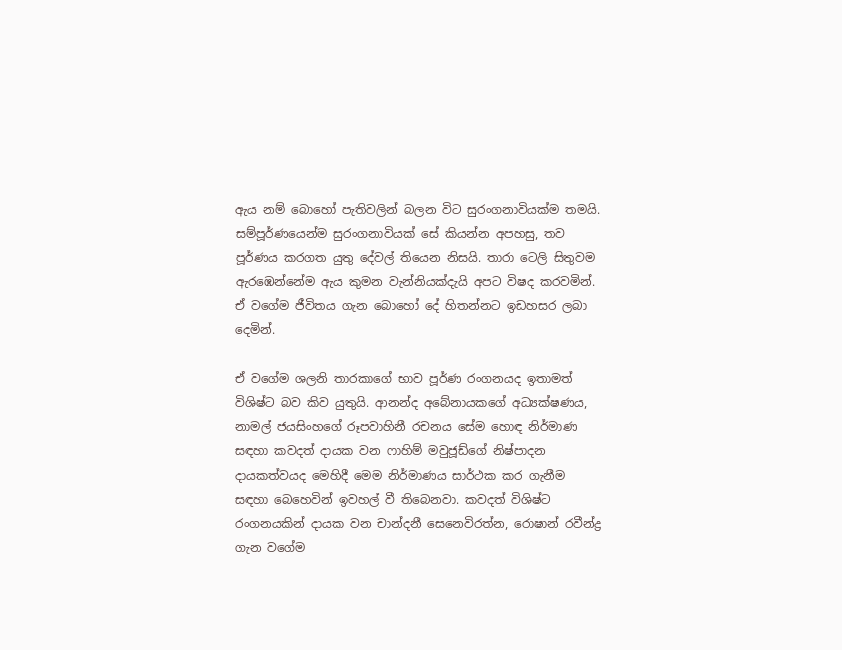ඇය නම් බොහෝ පැතිවලින් බලන විට සුරංගනාවියක්ම තමයි. සම්පූර්ණයෙන්ම සුරංගනාවියක් සේ කියන්න අපහසු, තව පූර්ණය කරගත යුතු දේවල් තියෙන නිසයි. තාරා ටෙලි සිතුවම ඇරඹෙන්නේම ඇය කුමන වැන්නියක්දැයි අපට විෂද කරවමින්. ඒ වගේම ජීවිතය ගැන බොහෝ දේ හිතන්නට ඉඩහසර ලබා දෙමින්.

ඒ වගේම ශලනි තාරකාගේ භාව පූර්ණ රංගනයද ඉතාමත් විශිෂ්ට බව කිව යුතුයි. ආනන්ද අබේනායකගේ අධ්‍යක්ෂණය, නාමල් ජයසිංහගේ රූපවාහිනී රචනය සේම හොඳ නිර්මාණ සඳහා කවදත් දායක වන ෆාහිම් මවුජූඩ්ගේ නිෂ්පාදන දායකත්වයද මෙහිදී මෙම නිර්මාණය සාර්ථක කර ගැනීම සඳහා බෙහෙවින් ඉවහල් වී තිබෙනවා. කවදත් විශිෂ්ට රංගනයකින් දායක වන චාන්දනී සෙනෙවිරත්න, රොෂාන් රවීන්ද්‍ර ගැන වගේම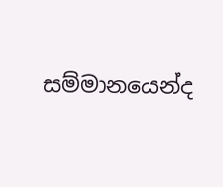සම්මානයෙන්ද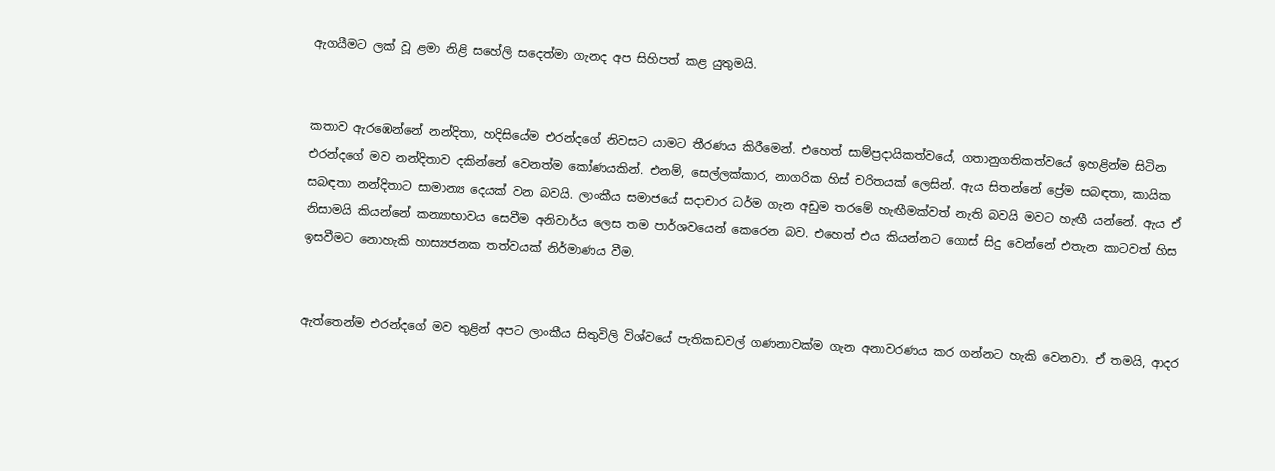ඇගයීමට ලක් වූ ළමා නිළි සහේලි සදෙත්මා ගැනද අප සිහිපත් කළ යුතුමයි.


කතාව ඇරඹෙන්නේ නන්දිතා, හදිසියේම එරන්දගේ නිවසට යාමට තීරණය කිරීමෙන්. එහෙත් සාම්ප්‍රදායිකත්වයේ, ගතානුගතිකත්වයේ ඉහළින්ම සිටින එරන්දගේ මව නන්දිතාව දකින්නේ වෙනත්ම කෝණයකින්. එනම්, සෙල්ලක්කාර, නාගරික හිස් චරිතයක් ලෙසින්. ඇය සිතන්නේ ප්‍රේම සබඳතා, කායික සබඳතා නන්දිතාට සාමාන්‍ය දෙයක් වන බවයි. ලාංකීය සමාජයේ සදාචාර ධර්ම ගැන අඩුම තරමේ හැඟීමක්වත් නැති බවයි මවට හැඟී යන්නේ. ඇය ඒ නිසාමයි කියන්නේ කන්‍යාභාවය සෙවීම අනිවාර්ය ලෙස තම පාර්ශවයෙන් කෙරෙන බව. එහෙත් එය කියන්නට ගොස් සිදු වෙන්නේ එතැන කාටවත් හිස ඉසවීමට නොහැකි හාස්‍යජනක තත්වයක් නිර්මාණය වීම.


ඇත්තෙන්ම එරන්දගේ මව තුළින් අපට ලාංකීය සිතුවිලි විශ්වයේ පැතිකඩවල් ගණනාවක්ම ගැන අනාවරණය කර ගන්නට හැකි වෙනවා. ඒ තමයි, ආදර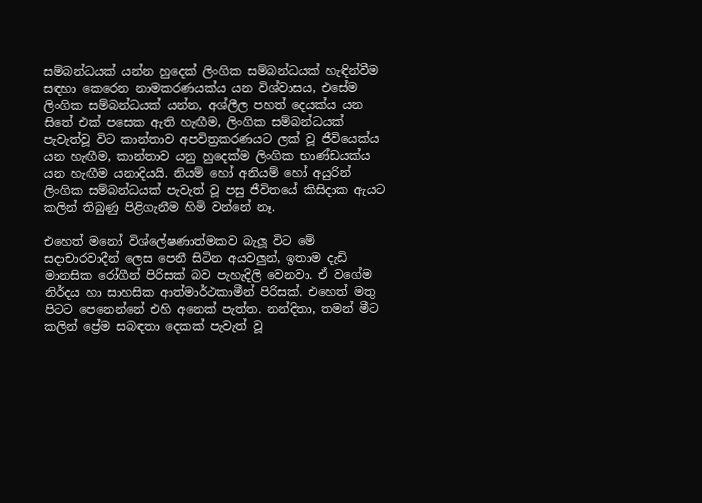සම්බන්ධයක් යන්න හුදෙක් ලිංගික සම්බන්ධයක් හැඳින්වීම සඳහා කෙරෙන නාමකරණයක්ය යන විශ්වාසය, එසේම ලිංගික සම්බන්ධයක් යන්න, අශ්ලීල පහත් දෙයක්ය යන සිතේ එක් පසෙක ඇති හැඟීම, ලිංගික සම්බන්ධයක් පැවැත්වූ විට කාන්තාව අපවිත්‍රකරණයට ලක් වූ ජීවියෙක්ය යන හැඟීම, කාන්තාව යනු හුදෙක්ම ලිංගික භාණ්ඩයක්ය යන හැඟීම යනාදියයි. නියම් හෝ අනියම් හෝ අයුරින් ලිංගික සම්බන්ධයක් පැවැත් වූ පසු ජීවිතයේ කිසිදාක ඇයට කලින් තිබුණු පිළිගැනීම හිමි වන්නේ නෑ.

එහෙත් මනෝ විශ්ලේෂණාත්මකව බැලූ විට මේ සදාචාරවාදීන් ලෙස පෙනී සිටින අයවලුන්, ඉතාම දැඩි මානසික රෝගීන් පිරිසක් බව පැහැදිලි වෙනවා. ඒ වගේම නිර්දය හා සාහසික ආත්මාර්ථකාමීන් පිරිසක්. එහෙත් මතු පිටට පෙනෙන්නේ එහි අනෙක් පැත්ත. නන්දිතා, තමන් මීට කලින් ප්‍රේම සබඳතා දෙකක් පැවැත් වූ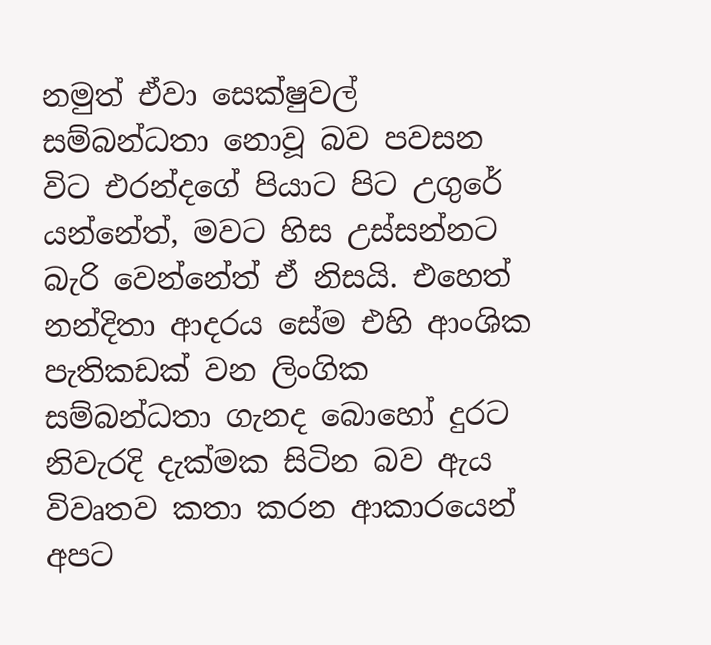නමුත් ඒවා සෙක්ෂුවල් සම්බන්ධතා නොවූ බව පවසන විට එරන්දගේ පියාට පිට උගුරේ යන්නේත්, මවට හිස උස්සන්නට බැරි වෙන්නේත් ඒ නිසයි. එහෙත් නන්දිතා ආදරය සේම එහි ආංශික පැතිකඩක් වන ලිංගික සම්බන්ධතා ගැනද බොහෝ දුරට නිවැරදි දැක්මක සිටින බව ඇය විවෘතව කතා කරන ආකාරයෙන් අපට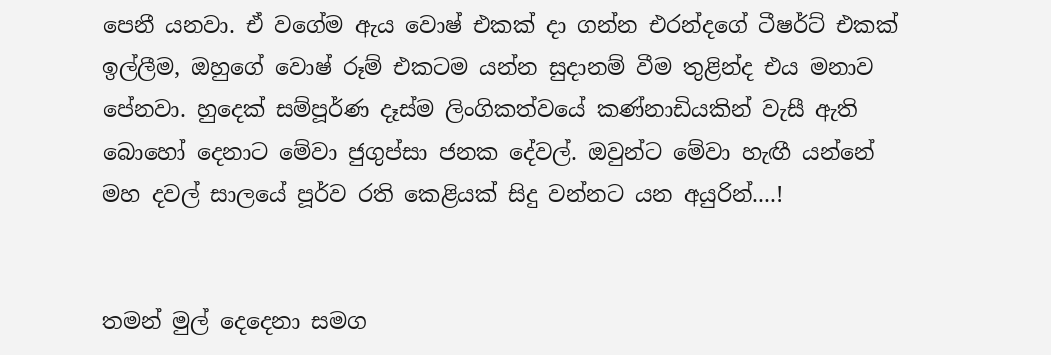පෙනී යනවා. ඒ වගේම ඇය වොෂ් එකක් දා ගන්න එරන්දගේ ටීෂර්ට් එකක් ඉල්ලීම, ඔහුගේ වොෂ් රූම් එකටම යන්න සුදානම් වීම තුළින්ද එය මනාව පේනවා. හුදෙක් සම්පූර්ණ දෑස්ම ලිංගිකත්වයේ කණ්නාඩියකින් වැසී ඇති බොහෝ දෙනාට මේවා ජුගුප්සා ජනක දේවල්. ඔවුන්ට මේවා හැඟී යන්නේ මහ දවල් සාලයේ පූර්ව රති කෙළියක් සිදු වන්නට යන අයුරින්....!


තමන් මුල් දෙදෙනා සමග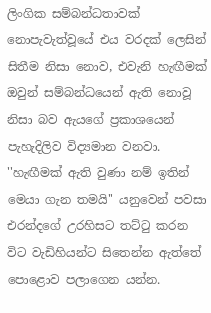ලිංගික සම්බන්ධතාවක් නොපැවැත්වූයේ එය වරදක් ලෙසින් සිතීම නිසා නොව, එවැනි හැඟීමක් ඔවුන් සම්බන්ධයෙන් ඇති නොවූ නිසා බව ඇයගේ ප්‍රකාශයෙන් පැහැදිලිව විද්‍යමාන වනවා. ''හැඟීමක් ඇති වුණා නම් ඉතින් මෙයා ගැන තමයි'' යනුවෙන් පවසා එරන්දගේ උරහිසට තට්ටු කරන විට වැඩිහියන්ට සිතෙන්න ඇත්තේ පොළොව පලාගෙන යන්න.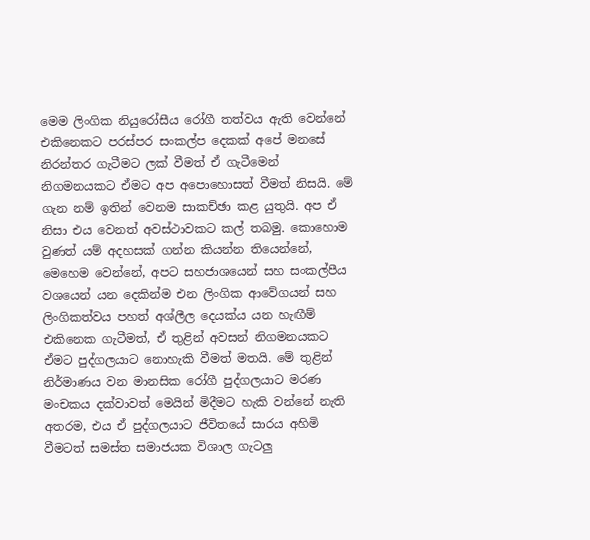මෙම ලිංගික නියුරෝසීය රෝගී තත්වය ඇති වෙන්නේ එකිනෙකට පරස්පර සංකල්ප දෙකක් අපේ මනසේ නිරන්තර ගැටීමට ලක් වීමත් ඒ ගැටීමෙන් නිගමනයකට ඒමට අප අපොහොසත් වීමත් නිසයි. මේ ගැන නම් ඉතින් වෙනම සාකච්ඡා කළ යුතුයි. අප ඒ නිසා එය වෙනත් අවස්ථාවකට කල් තබමු. කොහොම වුණත් යම් අදහසක් ගන්න කියන්න තියෙන්නේ, මෙහෙම වෙන්නේ, අපට සහජාශයෙන් සහ සංකල්පීය වශයෙන් යන දෙකින්ම එන ලිංගික ආවේගයන් සහ ලිංගිකත්වය පහත් අශ්ලීල දෙයක්ය යන හැඟීම් එකිනෙක ගැටීමත්, ඒ තුළින් අවසන් නිගමනයකට ඒමට පුද්ගලයාට නොහැකි වීමත් මතයි. මේ තුළින් නිර්මාණය වන මානසික රෝගී පුද්ගලයාට මරණ මංචකය දක්වාවත් මෙයින් මිදීමට හැකි වන්නේ නැති අතරම, එය ඒ පුද්ගලයාට ජීවිතයේ සාරය අහිමි වීමටත් සමස්ත සමාජයක විශාල ගැටලු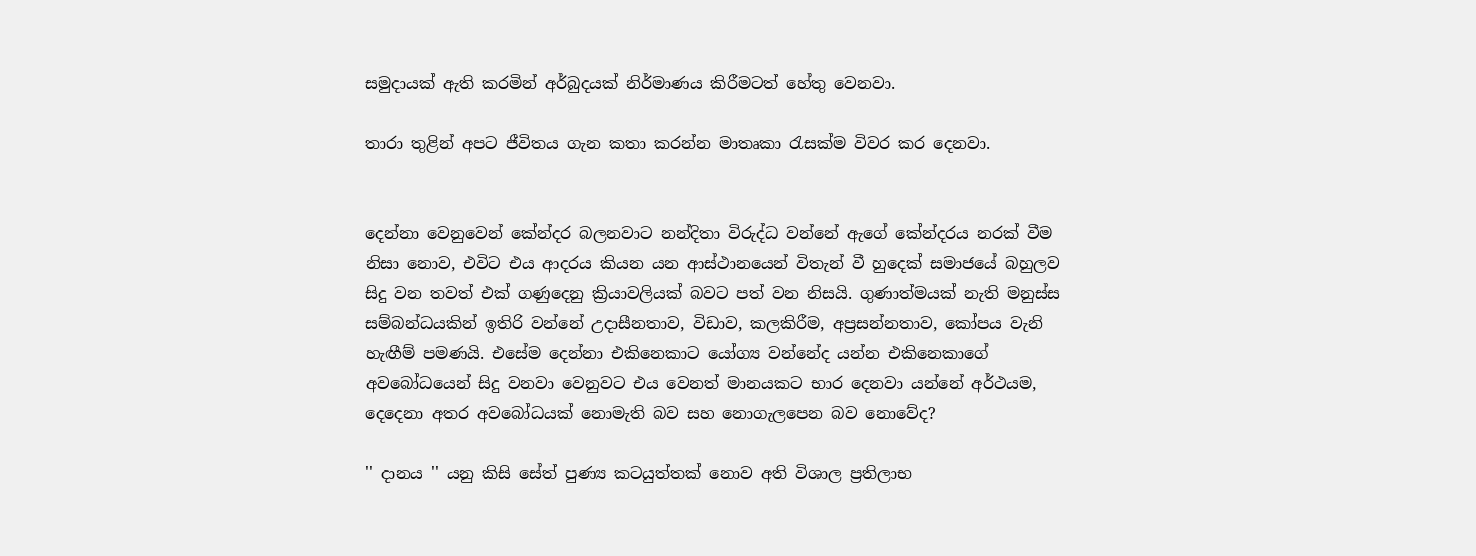සමුදායක් ඇති කරමින් අර්බුදයක් නිර්මාණය කිරීමටත් හේතු වෙනවා.

තාරා තුළින් අපට ජීවිතය ගැන කතා කරන්න මාතෘකා රැසක්ම විවර කර දෙනවා.


දෙන්නා වෙනුවෙන් කේන්දර බලනවාට නන්දිතා විරුද්ධ වන්නේ ඇගේ කේන්දරය නරක් වීම නිසා නොව, එවිට එය ආදරය කියන යන ආස්ථානයෙන් විතැන් වී හුදෙක් සමාජයේ බහුලව සිදු වන තවත් එක් ගණුදෙනු ක්‍රියාවලියක් බවට පත් වන නිසයි. ගුණාත්මයක් නැති මනුස්ස සම්බන්ධයකින් ඉතිරි වන්නේ උදාසීනතාව, විඩාව, කලකිරීම, අප්‍රසන්නතාව, කෝපය වැනි හැඟීම් පමණයි. එසේම දෙන්නා එකිනෙකාට යෝග්‍ය වන්නේද යන්න එකිනෙකාගේ අවබෝධයෙන් සිදු වනවා වෙනුවට එය වෙනත් මානයකට භාර දෙනවා යන්නේ අර්ථයම, දෙදෙනා අතර අවබෝධයක් නොමැති බව සහ නොගැලපෙන බව නොවේද?

'' දානය '' යනු කිසි සේත් පුණ්‍ය කටයුත්තක් නොව අති විශාල ප්‍රතිලාභ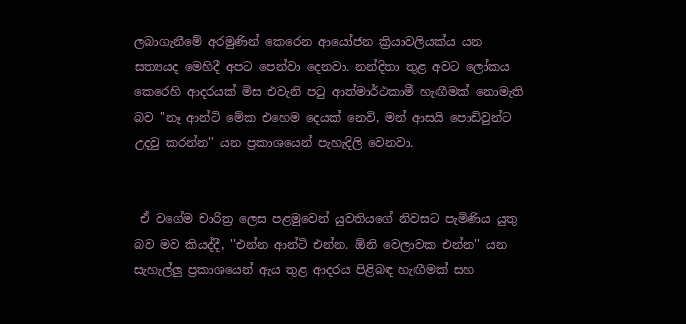ලබාගැනීමේ අරමුණින් කෙරෙන ආයෝජන ක්‍රියාවලියක්ය යන සත්‍යයද මෙහිදී අපට පෙන්වා දෙනවා. නන්දිතා තුළ අවට ලෝකය කෙරෙහි ආදරයක් මිස එවැනි පටු ආත්මාර්ථකාමී හැඟීමක් නොමැති බව ''නෑ ආන්ටි මේක එහෙම දෙයක් නෙවි, මන් ආසයි පොඩිවුන්ට උදවු කරන්න'' යන ප්‍රකාශයෙන් පැහැදිලි වෙනවා.


 ඒ වගේම චාරිත්‍ර ලෙස පළමුවෙන් යුවතියගේ නිවසට පැමිණිය යුතු බව මව කියද්දී, ''එන්න ආන්ටි එන්න. ඕනි වෙලාවක එන්න'' යන සැහැල්ලු ප්‍රකාශයෙන් ඇය තුළ ආදරය පිළිබඳ හැඟීමක් සහ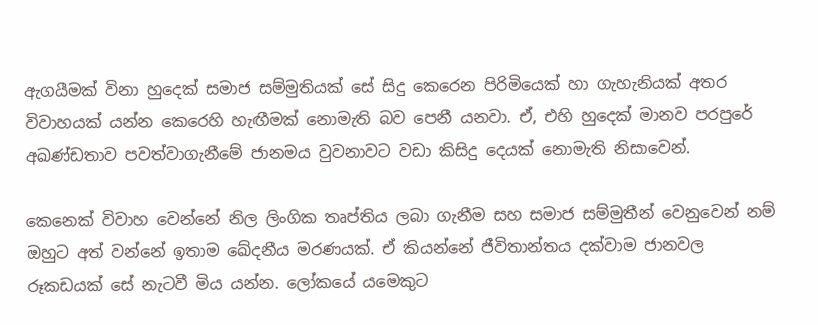ඇගයීමක් විනා හුදෙක් සමාජ සම්මුතියක් සේ සිදු කෙරෙන පිරිමියෙක් හා ගැහැනියක් අතර විවාහයක් යන්න කෙරෙහි හැඟීමක් නොමැති බව පෙනී යනවා. ඒ, එහි හුදෙක් මානව පරපුරේ අඛණ්ඩතාව පවත්වාගැනීමේ ජානමය වුවනාවට වඩා කිසිදු දෙයක් නොමැති නිසාවෙන්.

කෙනෙක් විවාහ වෙන්නේ නිල ලිංගික තෘප්තිය ලබා ගැනීම සහ සමාජ සම්මුතීන් වෙනුවෙන් නම් ඔහුට අත් වන්නේ ඉතාම ඛේදනීය මරණයක්. ඒ කියන්නේ ජීවිතාන්තය දක්වාම ජානවල රූකඩයක් සේ නැටවී මිය යන්න. ලෝකයේ යමෙකුට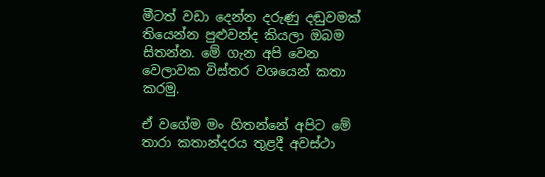මීටත් වඩා දෙන්න දරුණු දඬුවමක් තියෙන්න පුළුවන්ද කියලා ඔබම සිතන්න. මේ ගැන අපි වෙන වෙලාවක විස්තර වශයෙන් කතා කරමු.

ඒ වගේම මං හිතන්නේ අපිට මේ තාරා කතාන්දරය තුළදී අවස්ථා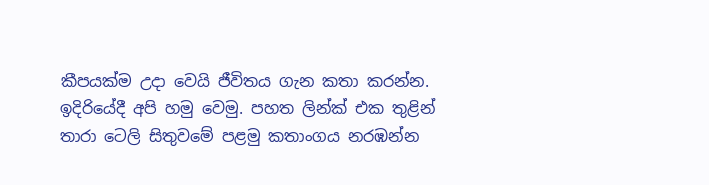කීපයක්ම උදා වෙයි ජීවිතය ගැන කතා කරන්න. ඉදිරියේදී අපි හමු වෙමු. පහත ලින්ක් එක තුළින් තාරා ටෙලි සිතුවමේ පළමු කතාංගය නරඹන්න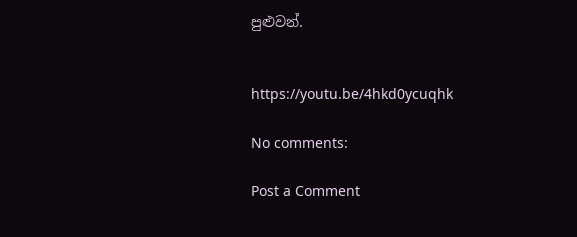පුළුවන්.


https://youtu.be/4hkd0ycuqhk

No comments:

Post a Comment